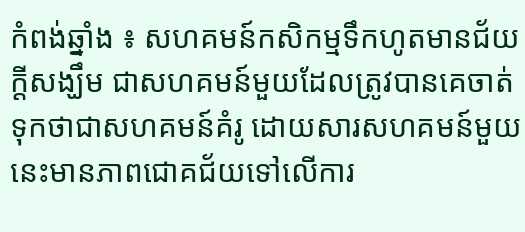កំពង់ឆ្នាំង ៖ សហគមន៍កសិកម្មទឹកហូតមានជ័យក្ដីសង្ឃឹម ជាសហគមន៍មួយដែលត្រូវបានគេចាត់ទុកថាជាសហគមន៍គំរូ ដោយសារសហគមន៍មួយនេះមានភាពជោគជ័យទៅលើការ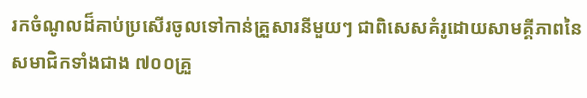រកចំណូលដ៏គាប់ប្រសើរចូលទៅកាន់គ្រួសារនីមួយៗ ជាពិសេសគំរូដោយសាមគ្គីភាពនៃសមាជិកទាំងជាង ៧០០គ្រួ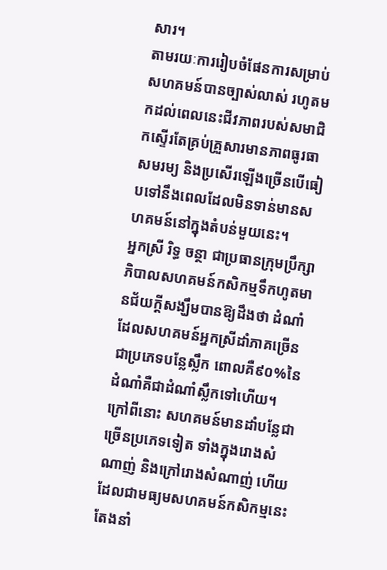សារ។
តាមរយៈការរៀបចំផែនការសម្រាប់សហគមន៍បានច្បាស់លាស់ រហូតមកដល់ពេលនេះជីវភាពរបស់សមាជិកស្ទើរតែគ្រប់គ្រួសារមានភាពធូរធាសមរម្យ និងប្រសើរឡើងច្រើនបើធៀបទៅនឹងពេលដែលមិនទាន់មានសហគមន៍នៅក្នុងតំបន់មួយនេះ។
អ្នកស្រី រិទ្ធ ចន្ថា ជាប្រធានក្រុមប្រឹក្សាភិបាលសហគមន៍កសិកម្មទឹកហូតមានជ័យក្ដីសង្ឃឹមបានឱ្យដឹងថា ដំណាំដែលសហគមន៍អ្នកស្រីដាំភាគច្រើនជាប្រភេទបន្លែស្លឹក ពោលគឺ៩០%នៃដំណាំគឺជាដំណាំស្លឹកទៅហើយ។ ក្រៅពីនោះ សហគមន៍មានដាំបន្លែជាច្រើនប្រភេទទៀត ទាំងក្នុងរោងសំណាញ់ និងក្រៅរោងសំណាញ់ ហើយដែលជាមធ្យមសហគមន៍កសិកម្មនេះតែងនាំ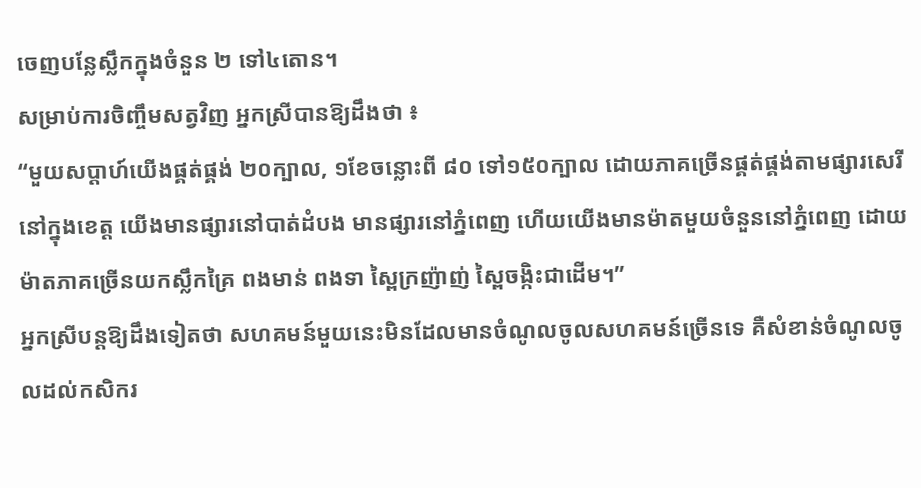ចេញបន្លែស្លឹកក្នុងចំនួន ២ ទៅ៤តោន។
សម្រាប់ការចិញ្ចឹមសត្វវិញ អ្នកស្រីបានឱ្យដឹងថា ៖
“មួយសប្ដាហ៍យើងផ្គត់ផ្គង់ ២០ក្បាល, ១ខែចន្លោះពី ៨០ ទៅ១៥០ក្បាល ដោយភាគច្រើនផ្គត់ផ្គង់តាមផ្សារសេរីនៅក្នុងខេត្ត យើងមានផ្សារនៅបាត់ដំបង មានផ្សារនៅភ្នំពេញ ហើយយើងមានម៉ាតមួយចំនួននៅភ្នំពេញ ដោយម៉ាតភាគច្រើនយកស្លឹកគ្រៃ ពងមាន់ ពងទា ស្ពៃក្រញ៉ាញ់ ស្ពៃចង្កិះជាដើម។”
អ្នកស្រីបន្តឱ្យដឹងទៀតថា សហគមន៍មួយនេះមិនដែលមានចំណូលចូលសហគមន៍ច្រើនទេ គឺសំខាន់ចំណូលចូលដល់កសិករ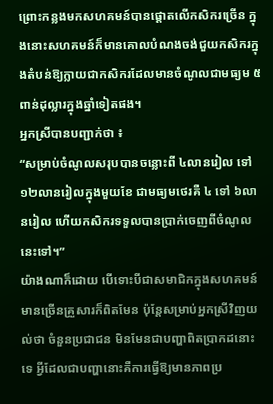ព្រោះកន្លងមកសហគមន៍បានផ្ដោតលើកសិករច្រើន ក្នុងនោះសហគមន៍ក៏មានគោលបំណងចង់ជួយកសិករក្នុងតំបន់ឱ្យក្លាយជាកសិករដែលមានចំណូលជាមធ្យម ៥ពាន់ដុល្លារក្នុងឆ្នាំទៀតផង។
អ្នកស្រីបានបញ្ជាក់ថា ៖
“សម្រាប់ចំណូលសរុបបានចន្លោះពី ៤លានរៀល ទៅ ១២លានរៀលក្នុងមួយខែ ជាមធ្យមថេរគឺ ៤ ទៅ ៦លានរៀល ហើយកសិករទទួលបានប្រាក់ចេញពីចំណូលនេះទៅ។”
យ៉ាងណាក៏ដោយ បើទោះបីជាសមាជិកក្នុងសហគមន៍មានច្រើនគ្រួសារក៏ពិតមែន ប៉ុន្តែសម្រាប់អ្នកស្រីវិញយល់ថា ចំនួនប្រជាជន មិនមែនជាបញ្ហាពិតប្រាកដនោះទេ អ្វីដែលជាបញ្ហានោះគឺការធ្វើឱ្យមានភាពប្រ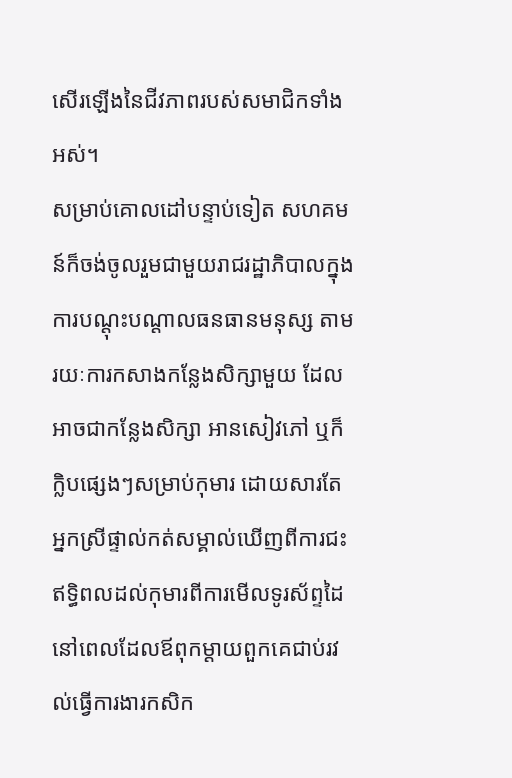សើរឡើងនៃជីវភាពរបស់សមាជិកទាំងអស់។
សម្រាប់គោលដៅបន្ទាប់ទៀត សហគមន៍ក៏ចង់ចូលរួមជាមួយរាជរដ្ឋាភិបាលក្នុងការបណ្ដុះបណ្ដាលធនធានមនុស្ស តាមរយៈការកសាងកន្លែងសិក្សាមួយ ដែលអាចជាកន្លែងសិក្សា អានសៀវភៅ ឬក៏ក្លិបផ្សេងៗសម្រាប់កុមារ ដោយសារតែអ្នកស្រីផ្ទាល់កត់សម្គាល់ឃើញពីការជះឥទ្ធិពលដល់កុមារពីការមើលទូរស័ព្ទដៃ នៅពេលដែលឪពុកម្ដាយពួកគេជាប់រវល់ធ្វើការងារកសិក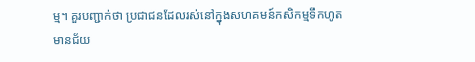ម្ម។ គួរបញ្ជាក់ថា ប្រជាជនដែលរស់នៅក្នុងសហគមន៍កសិកម្មទឹកហូតមានជ័យ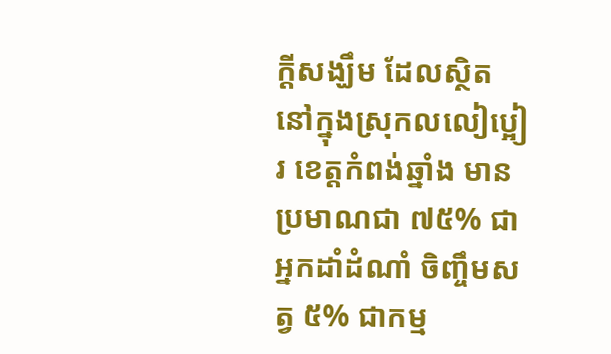ក្ដីសង្ឃឹម ដែលស្ថិតនៅក្នុងស្រុកលលៀប្អៀរ ខេត្តកំពង់ឆ្នាំង មានប្រមាណជា ៧៥% ជាអ្នកដាំដំណាំ ចិញ្ចឹមសត្វ ៥% ជាកម្ម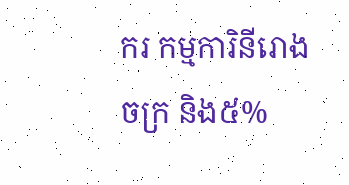ករ កម្មការិនីរោងចក្រ និង៥%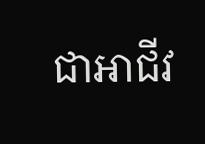ជាអាជីវ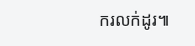ករលក់ដូរ៕